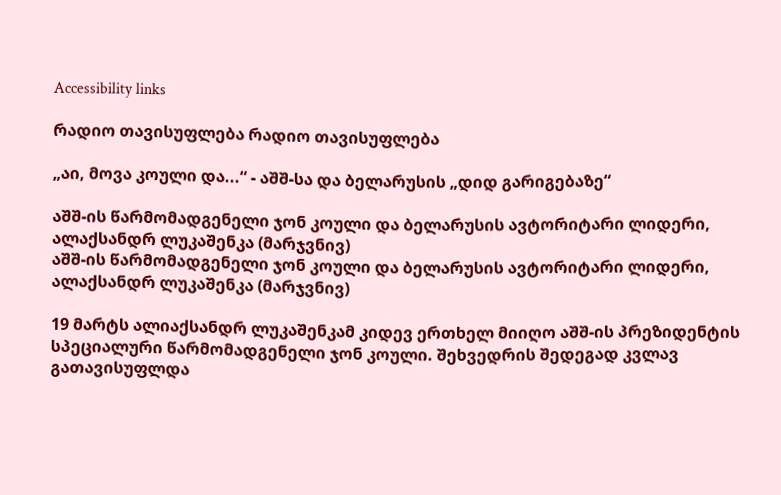Accessibility links

რადიო თავისუფლება რადიო თავისუფლება

„აი, მოვა კოული და...“ - აშშ-სა და ბელარუსის „დიდ გარიგებაზე“

აშშ-ის წარმომადგენელი ჯონ კოული და ბელარუსის ავტორიტარი ლიდერი, ალაქსანდრ ლუკაშენკა (მარჯვნივ)
აშშ-ის წარმომადგენელი ჯონ კოული და ბელარუსის ავტორიტარი ლიდერი, ალაქსანდრ ლუკაშენკა (მარჯვნივ)

19 მარტს ალიაქსანდრ ლუკაშენკამ კიდევ ერთხელ მიიღო აშშ-ის პრეზიდენტის სპეციალური წარმომადგენელი ჯონ კოული. შეხვედრის შედეგად კვლავ გათავისუფლდა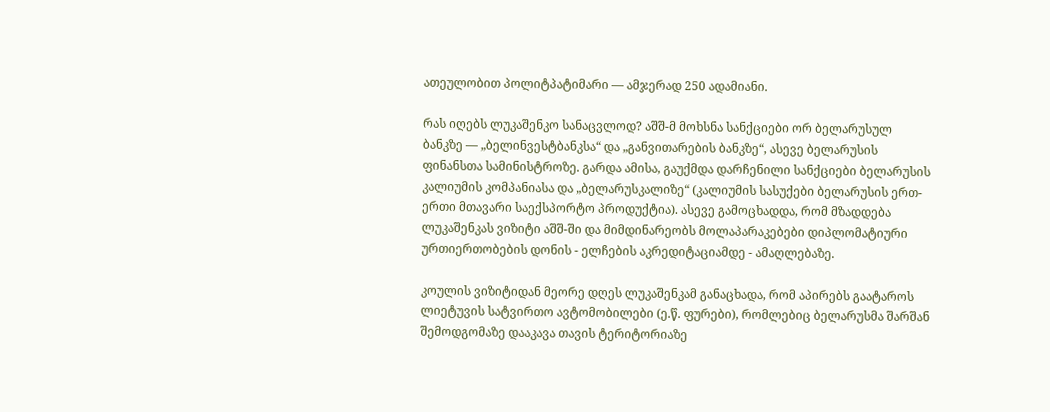ათეულობით პოლიტპატიმარი — ამჯერად 250 ადამიანი.

რას იღებს ლუკაშენკო სანაცვლოდ? აშშ-მ მოხსნა სანქციები ორ ბელარუსულ ბანკზე — „ბელინვესტბანკსა“ და „განვითარების ბანკზე“, ასევე ბელარუსის ფინანსთა სამინისტროზე. გარდა ამისა, გაუქმდა დარჩენილი სანქციები ბელარუსის კალიუმის კომპანიასა და „ბელარუსკალიზე“ (კალიუმის სასუქები ბელარუსის ერთ-ერთი მთავარი საექსპორტო პროდუქტია). ასევე გამოცხადდა, რომ მზადდება ლუკაშენკას ვიზიტი აშშ-ში და მიმდინარეობს მოლაპარაკებები დიპლომატიური ურთიერთობების დონის - ელჩების აკრედიტაციამდე - ამაღლებაზე.

კოულის ვიზიტიდან მეორე დღეს ლუკაშენკამ განაცხადა, რომ აპირებს გაატაროს ლიეტუვის სატვირთო ავტომობილები (ე.წ. ფურები), რომლებიც ბელარუსმა შარშან შემოდგომაზე დააკავა თავის ტერიტორიაზე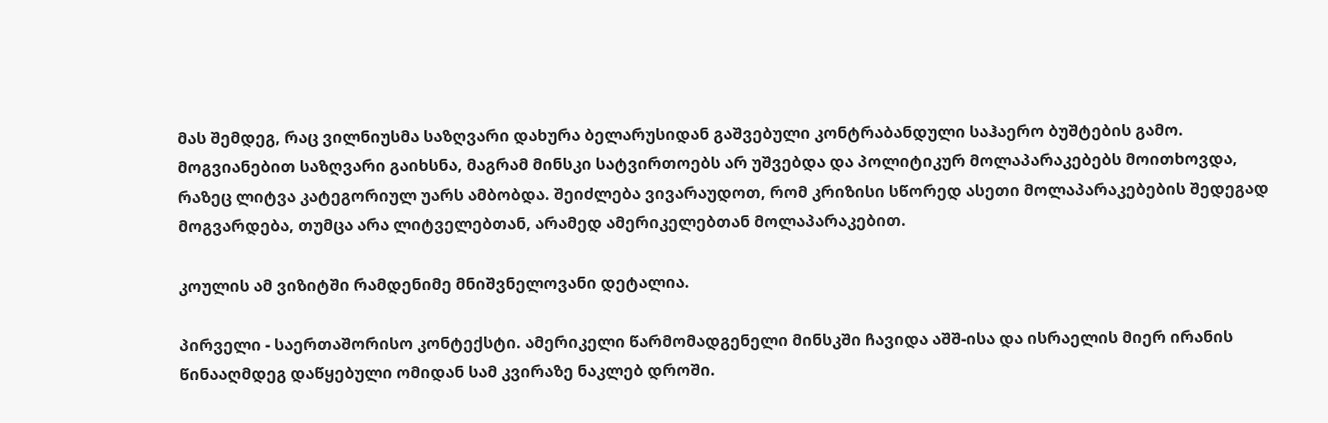მას შემდეგ, რაც ვილნიუსმა საზღვარი დახურა ბელარუსიდან გაშვებული კონტრაბანდული საჰაერო ბუშტების გამო. მოგვიანებით საზღვარი გაიხსნა, მაგრამ მინსკი სატვირთოებს არ უშვებდა და პოლიტიკურ მოლაპარაკებებს მოითხოვდა, რაზეც ლიტვა კატეგორიულ უარს ამბობდა. შეიძლება ვივარაუდოთ, რომ კრიზისი სწორედ ასეთი მოლაპარაკებების შედეგად მოგვარდება, თუმცა არა ლიტველებთან, არამედ ამერიკელებთან მოლაპარაკებით.

კოულის ამ ვიზიტში რამდენიმე მნიშვნელოვანი დეტალია.

პირველი - საერთაშორისო კონტექსტი. ამერიკელი წარმომადგენელი მინსკში ჩავიდა აშშ-ისა და ისრაელის მიერ ირანის წინააღმდეგ დაწყებული ომიდან სამ კვირაზე ნაკლებ დროში.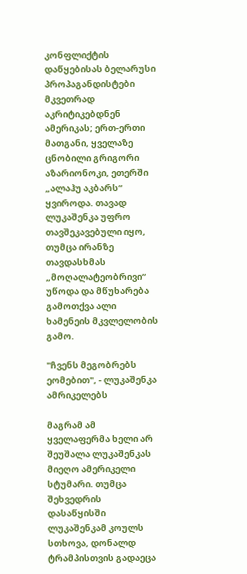კონფლიქტის დაწყებისას ბელარუსი პროპაგანდისტები მკვეთრად აკრიტიკებდნენ ამერიკას; ერთ-ერთი მათგანი, ყველაზე ცნობილი გრიგორი აზარიონოკი, ეთერში „ალაჰუ აკბარს“ ყვიროდა. თავად ლუკაშენკა უფრო თავშეკავებული იყო, თუმცა ირანზე თავდასხმას „მოღალატეობრივი“ უწოდა და მწუხარება გამოთქვა ალი ხამენეის მკვლელობის გამო.

"ჩვენს მეგობრებს ეომებით", - ლუკაშენკა ამრიკელებს

მაგრამ ამ ყველაფერმა ხელი არ შეუშალა ლუკაშენკას მიეღო ამერიკელი სტუმარი. თუმცა შეხვედრის დასაწყისში ლუკაშენკამ კოულს სთხოვა, დონალდ ტრამპისთვის გადაეცა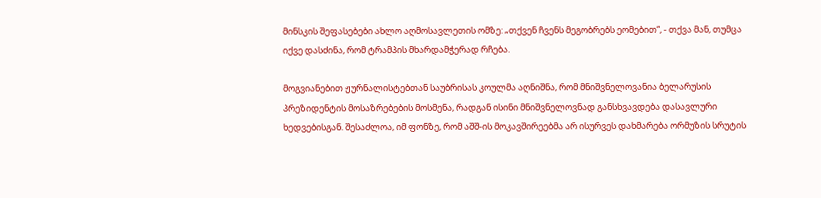მინსკის შეფასებები ახლო აღმოსავლეთის ომზე: „თქვენ ჩვენს მეგობრებს ეომებით“, - თქვა მან, თუმცა იქვე დასძინა, რომ ტრამპის მხარდამჭერად რჩება.

მოგვიანებით ჟურნალისტებთან საუბრისას კოულმა აღნიშნა, რომ მნიშვნელოვანია ბელარუსის პრეზიდენტის მოსაზრებების მოსმენა, რადგან ისინი მნიშვნელოვნად განსხვავდება დასავლური ხედვებისგან. შესაძლოა, იმ ფონზე, რომ აშშ-ის მოკავშირეებმა არ ისურვეს დახმარება ორმუზის სრუტის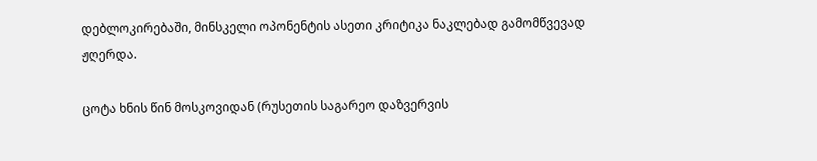დებლოკირებაში, მინსკელი ოპონენტის ასეთი კრიტიკა ნაკლებად გამომწვევად ჟღერდა.

ცოტა ხნის წინ მოსკოვიდან (რუსეთის საგარეო დაზვერვის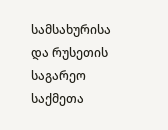სამსახურისა და რუსეთის საგარეო საქმეთა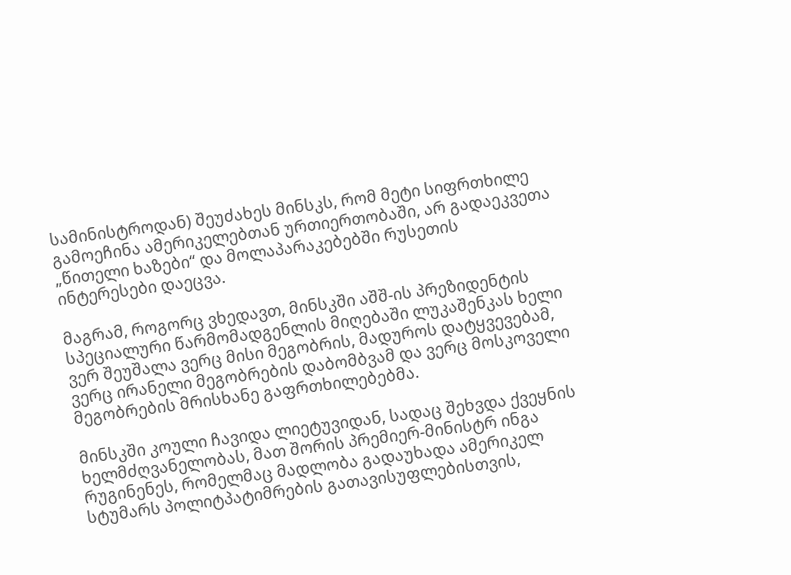სამინისტროდან) შეუძახეს მინსკს, რომ მეტი სიფრთხილე გამოეჩინა ამერიკელებთან ურთიერთობაში, არ გადაეკვეთა „წითელი ხაზები“ და მოლაპარაკებებში რუსეთის ინტერესები დაეცვა.

მაგრამ, როგორც ვხედავთ, მინსკში აშშ-ის პრეზიდენტის სპეციალური წარმომადგენლის მიღებაში ლუკაშენკას ხელი ვერ შეუშალა ვერც მისი მეგობრის, მადუროს დატყვევებამ, ვერც ირანელი მეგობრების დაბომბვამ და ვერც მოსკოველი მეგობრების მრისხანე გაფრთხილებებმა.

მინსკში კოული ჩავიდა ლიეტუვიდან, სადაც შეხვდა ქვეყნის ხელმძღვანელობას, მათ შორის პრემიერ-მინისტრ ინგა რუგინენეს, რომელმაც მადლობა გადაუხადა ამერიკელ სტუმარს პოლიტპატიმრების გათავისუფლებისთვის,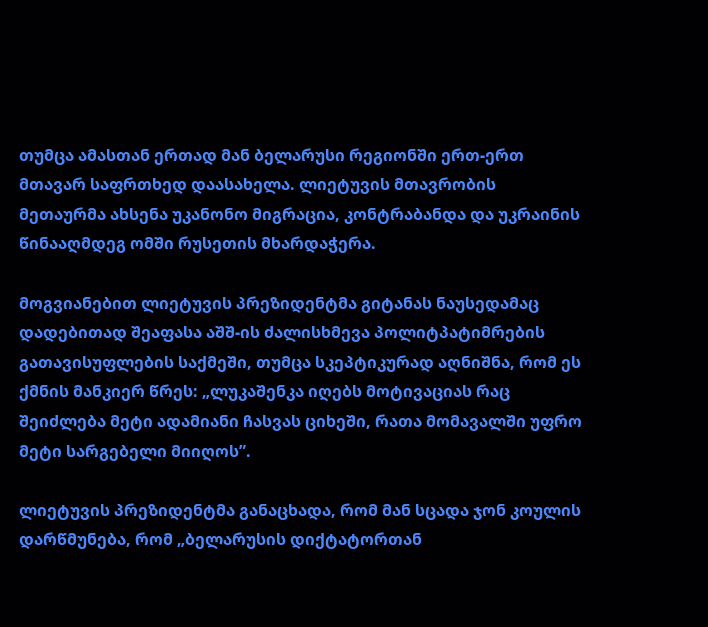თუმცა ამასთან ერთად მან ბელარუსი რეგიონში ერთ-ერთ მთავარ საფრთხედ დაასახელა. ლიეტუვის მთავრობის მეთაურმა ახსენა უკანონო მიგრაცია, კონტრაბანდა და უკრაინის წინააღმდეგ ომში რუსეთის მხარდაჭერა.

მოგვიანებით ლიეტუვის პრეზიდენტმა გიტანას ნაუსედამაც დადებითად შეაფასა აშშ-ის ძალისხმევა პოლიტპატიმრების გათავისუფლების საქმეში, თუმცა სკეპტიკურად აღნიშნა, რომ ეს ქმნის მანკიერ წრეს: „ლუკაშენკა იღებს მოტივაციას რაც შეიძლება მეტი ადამიანი ჩასვას ციხეში, რათა მომავალში უფრო მეტი სარგებელი მიიღოს”.

ლიეტუვის პრეზიდენტმა განაცხადა, რომ მან სცადა ჯონ კოულის დარწმუნება, რომ „ბელარუსის დიქტატორთან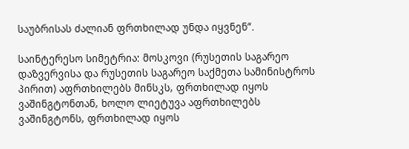საუბრისას ძალიან ფრთხილად უნდა იყვნენ“.

საინტერესო სიმეტრია: მოსკოვი (რუსეთის საგარეო დაზვერვისა და რუსეთის საგარეო საქმეთა სამინისტროს პირით) აფრთხილებს მინსკს, ფრთხილად იყოს ვაშინგტონთან, ხოლო ლიეტუვა აფრთხილებს ვაშინგტონს, ფრთხილად იყოს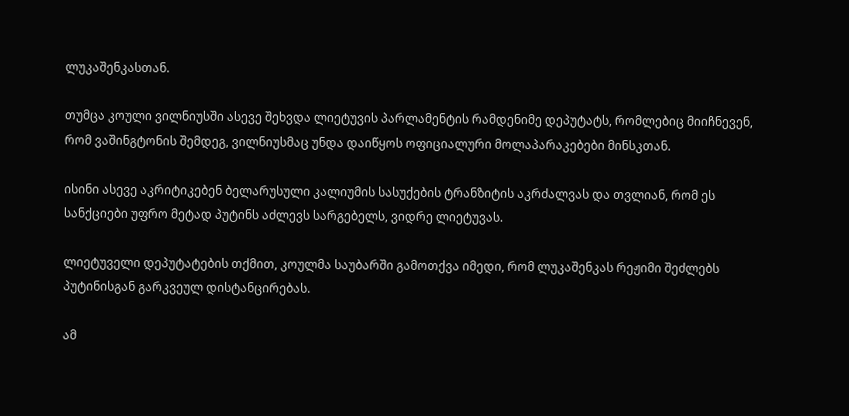ლუკაშენკასთან.

თუმცა კოული ვილნიუსში ასევე შეხვდა ლიეტუვის პარლამენტის რამდენიმე დეპუტატს, რომლებიც მიიჩნევენ, რომ ვაშინგტონის შემდეგ, ვილნიუსმაც უნდა დაიწყოს ოფიციალური მოლაპარაკებები მინსკთან.

ისინი ასევე აკრიტიკებენ ბელარუსული კალიუმის სასუქების ტრანზიტის აკრძალვას და თვლიან, რომ ეს სანქციები უფრო მეტად პუტინს აძლევს სარგებელს, ვიდრე ლიეტუვას.

ლიეტუველი დეპუტატების თქმით, კოულმა საუბარში გამოთქვა იმედი, რომ ლუკაშენკას რეჟიმი შეძლებს პუტინისგან გარკვეულ დისტანცირებას.

ამ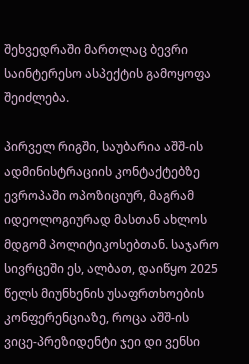შეხვედრაში მართლაც ბევრი საინტერესო ასპექტის გამოყოფა შეიძლება.

პირველ რიგში, საუბარია აშშ-ის ადმინისტრაციის კონტაქტებზე ევროპაში ოპოზიციურ, მაგრამ იდეოლოგიურად მასთან ახლოს მდგომ პოლიტიკოსებთან. საჯარო სივრცეში ეს, ალბათ, დაიწყო 2025 წელს მიუნხენის უსაფრთხოების კონფერენციაზე, როცა აშშ-ის ვიცე-პრეზიდენტი ჯეი დი ვენსი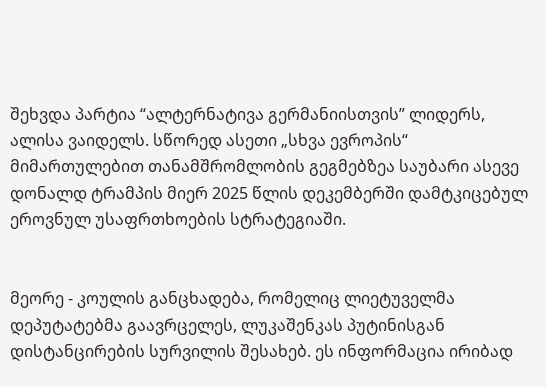შეხვდა პარტია “ალტერნატივა გერმანიისთვის” ლიდერს, ალისა ვაიდელს. სწორედ ასეთი „სხვა ევროპის“ მიმართულებით თანამშრომლობის გეგმებზეა საუბარი ასევე დონალდ ტრამპის მიერ 2025 წლის დეკემბერში დამტკიცებულ ეროვნულ უსაფრთხოების სტრატეგიაში.


მეორე - კოულის განცხადება, რომელიც ლიეტუველმა დეპუტატებმა გაავრცელეს, ლუკაშენკას პუტინისგან დისტანცირების სურვილის შესახებ. ეს ინფორმაცია ირიბად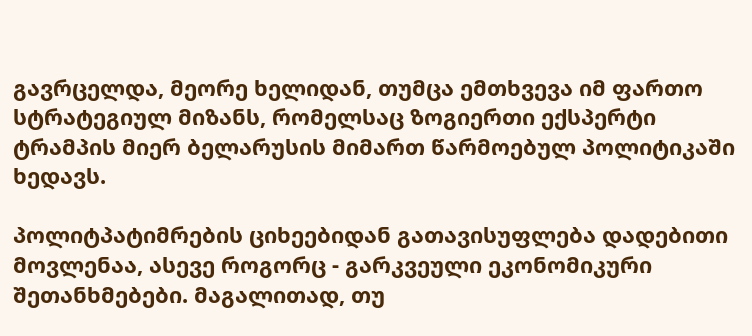გავრცელდა, მეორე ხელიდან, თუმცა ემთხვევა იმ ფართო სტრატეგიულ მიზანს, რომელსაც ზოგიერთი ექსპერტი ტრამპის მიერ ბელარუსის მიმართ წარმოებულ პოლიტიკაში ხედავს.

პოლიტპატიმრების ციხეებიდან გათავისუფლება დადებითი მოვლენაა, ასევე როგორც - გარკვეული ეკონომიკური შეთანხმებები. მაგალითად, თუ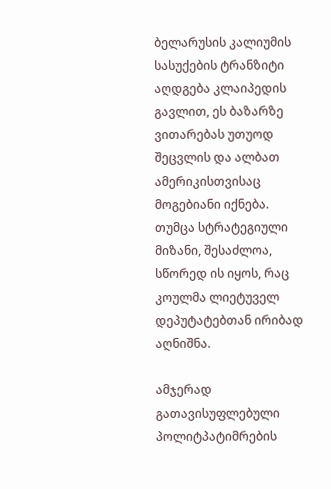ბელარუსის კალიუმის სასუქების ტრანზიტი აღდგება კლაიპედის გავლით, ეს ბაზარზე ვითარებას უთუოდ შეცვლის და ალბათ ამერიკისთვისაც მოგებიანი იქნება. თუმცა სტრატეგიული მიზანი, შესაძლოა, სწორედ ის იყოს, რაც კოულმა ლიეტუველ დეპუტატებთან ირიბად აღნიშნა.

ამჯერად გათავისუფლებული პოლიტპატიმრების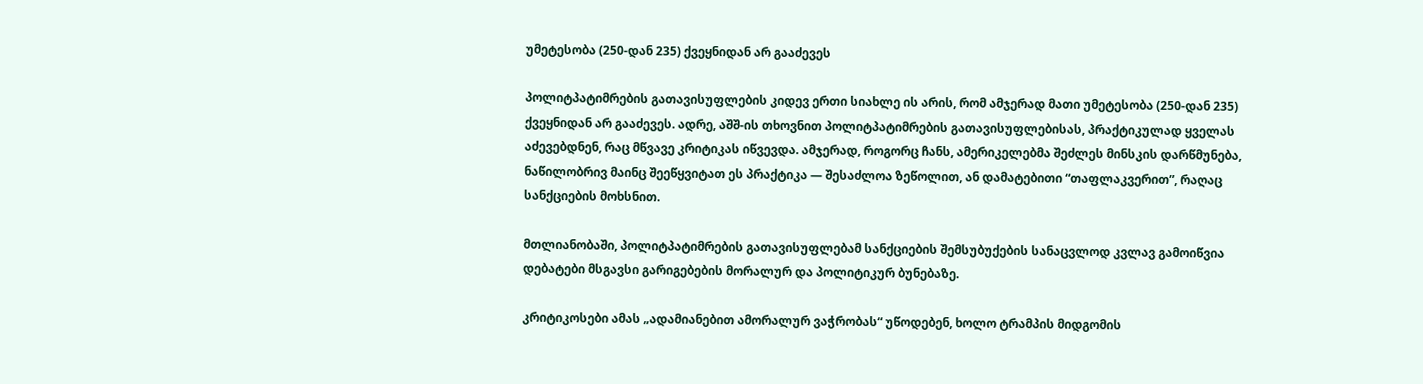უმეტესობა (250-დან 235) ქვეყნიდან არ გააძევეს

პოლიტპატიმრების გათავისუფლების კიდევ ერთი სიახლე ის არის, რომ ამჯერად მათი უმეტესობა (250-დან 235) ქვეყნიდან არ გააძევეს. ადრე, აშშ-ის თხოვნით პოლიტპატიმრების გათავისუფლებისას, პრაქტიკულად ყველას აძევებდნენ, რაც მწვავე კრიტიკას იწვევდა. ამჯერად, როგორც ჩანს, ამერიკელებმა შეძლეს მინსკის დარწმუნება, ნაწილობრივ მაინც შეეწყვიტათ ეს პრაქტიკა — შესაძლოა ზეწოლით, ან დამატებითი “თაფლაკვერით”, რაღაც სანქციების მოხსნით.

მთლიანობაში, პოლიტპატიმრების გათავისუფლებამ სანქციების შემსუბუქების სანაცვლოდ კვლავ გამოიწვია დებატები მსგავსი გარიგებების მორალურ და პოლიტიკურ ბუნებაზე.

კრიტიკოსები ამას „ადამიანებით ამორალურ ვაჭრობას“ უწოდებენ, ხოლო ტრამპის მიდგომის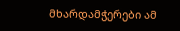მხარდამჭერები ამ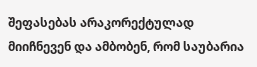შეფასებას არაკორექტულად მიიჩნევენ და ამბობენ, რომ საუბარია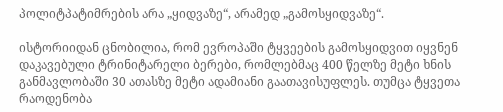პოლიტპატიმრების არა „ყიდვაზე“, არამედ „გამოსყიდვაზე“.

ისტორიიდან ცნობილია, რომ ევროპაში ტყვეების გამოსყიდვით იყვნენ დაკავებული ტრინიტარელი ბერები, რომლებმაც 400 წელზე მეტი ხნის განმავლობაში 30 ათასზე მეტი ადამიანი გაათავისუფლეს. თუმცა ტყვეთა რაოდენობა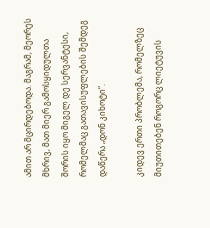ამით არ მცირდებოდა. მაგრამ, მეორეს მხრივ, მათ მიერ გამოსყიდულთა შორის იყო მიგელ დე სერვანტესი, რომელმაც გათავისუფლების შემდეგ დაწერა „დონ კიხოტი“.

კიდევ ერთი პრობლემა, რომელზეც მიუთითებენ როგორც ლიეტუვის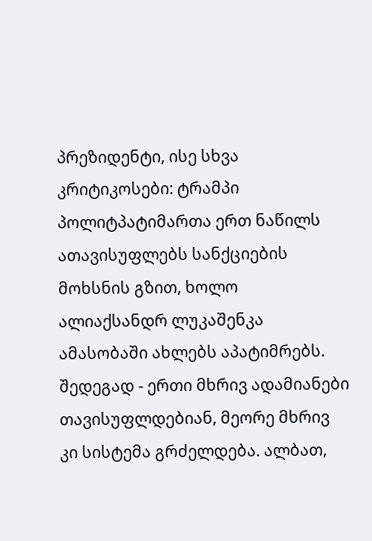პრეზიდენტი, ისე სხვა კრიტიკოსები: ტრამპი პოლიტპატიმართა ერთ ნაწილს ათავისუფლებს სანქციების მოხსნის გზით, ხოლო ალიაქსანდრ ლუკაშენკა ამასობაში ახლებს აპატიმრებს. შედეგად - ერთი მხრივ ადამიანები თავისუფლდებიან, მეორე მხრივ კი სისტემა გრძელდება. ალბათ,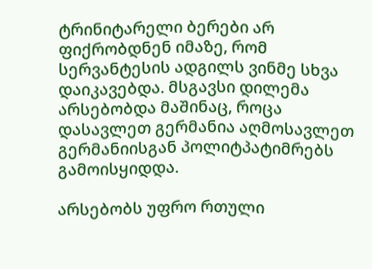ტრინიტარელი ბერები არ ფიქრობდნენ იმაზე, რომ სერვანტესის ადგილს ვინმე სხვა დაიკავებდა. მსგავსი დილემა არსებობდა მაშინაც, როცა დასავლეთ გერმანია აღმოსავლეთ გერმანიისგან პოლიტპატიმრებს გამოისყიდდა.

არსებობს უფრო რთული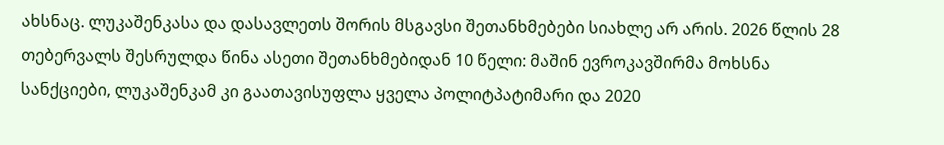ახსნაც. ლუკაშენკასა და დასავლეთს შორის მსგავსი შეთანხმებები სიახლე არ არის. 2026 წლის 28 თებერვალს შესრულდა წინა ასეთი შეთანხმებიდან 10 წელი: მაშინ ევროკავშირმა მოხსნა სანქციები, ლუკაშენკამ კი გაათავისუფლა ყველა პოლიტპატიმარი და 2020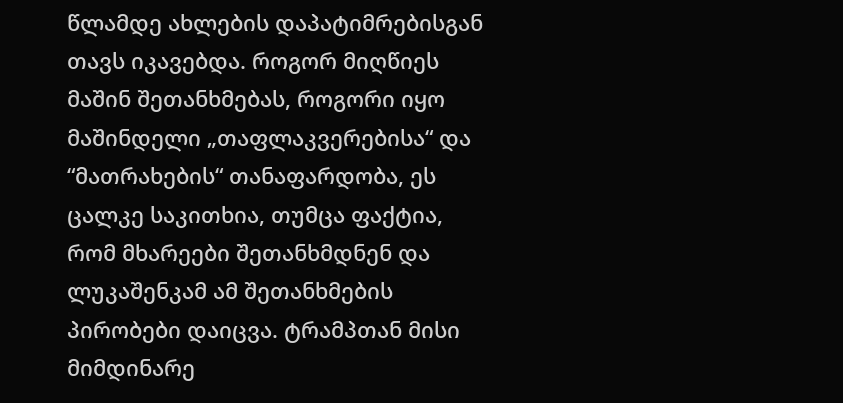წლამდე ახლების დაპატიმრებისგან თავს იკავებდა. როგორ მიღწიეს მაშინ შეთანხმებას, როგორი იყო მაშინდელი „თაფლაკვერებისა“ და “მათრახების“ თანაფარდობა, ეს ცალკე საკითხია, თუმცა ფაქტია, რომ მხარეები შეთანხმდნენ და ლუკაშენკამ ამ შეთანხმების პირობები დაიცვა. ტრამპთან მისი მიმდინარე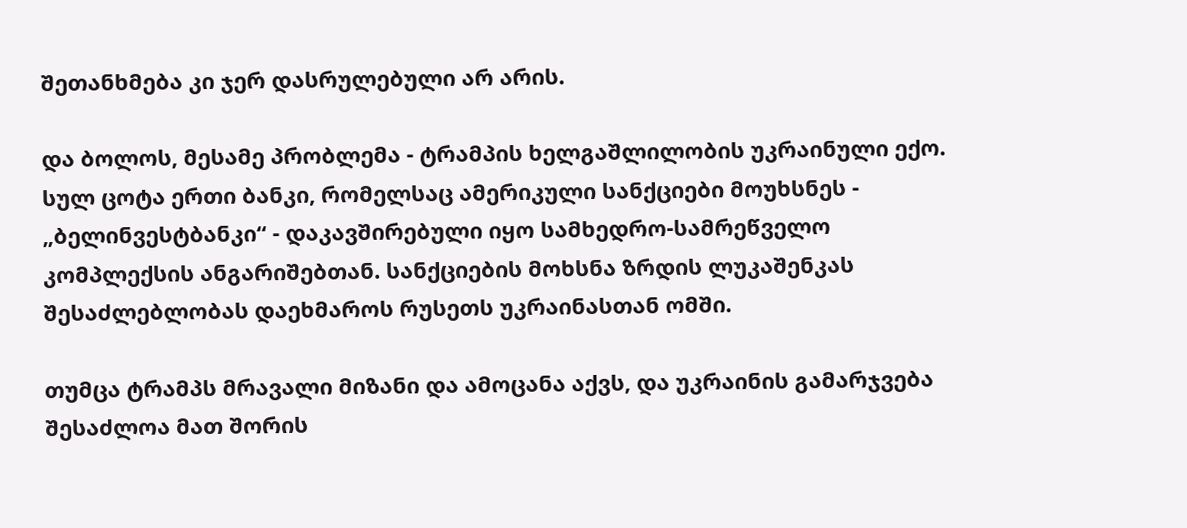შეთანხმება კი ჯერ დასრულებული არ არის.

და ბოლოს, მესამე პრობლემა - ტრამპის ხელგაშლილობის უკრაინული ექო. სულ ცოტა ერთი ბანკი, რომელსაც ამერიკული სანქციები მოუხსნეს - „ბელინვესტბანკი“ - დაკავშირებული იყო სამხედრო-სამრეწველო კომპლექსის ანგარიშებთან. სანქციების მოხსნა ზრდის ლუკაშენკას შესაძლებლობას დაეხმაროს რუსეთს უკრაინასთან ომში.

თუმცა ტრამპს მრავალი მიზანი და ამოცანა აქვს, და უკრაინის გამარჯვება შესაძლოა მათ შორის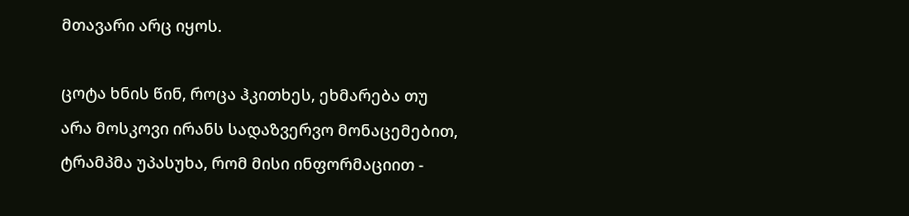მთავარი არც იყოს.

ცოტა ხნის წინ, როცა ჰკითხეს, ეხმარება თუ არა მოსკოვი ირანს სადაზვერვო მონაცემებით, ტრამპმა უპასუხა, რომ მისი ინფორმაციით -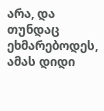არა, და თუნდაც ეხმარებოდეს, ამას დიდი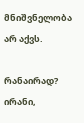მნიშვნელობა არ აქვს.

რანაირად? ირანი,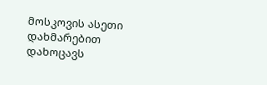მოსკოვის ასეთი დახმარებით დახოცავს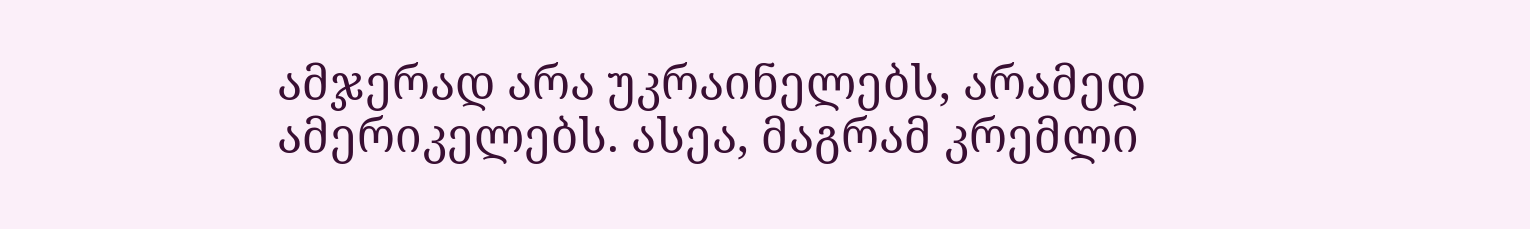ამჯერად არა უკრაინელებს, არამედ ამერიკელებს. ასეა, მაგრამ კრემლი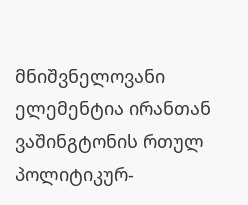მნიშვნელოვანი ელემენტია ირანთან ვაშინგტონის რთულ პოლიტიკურ-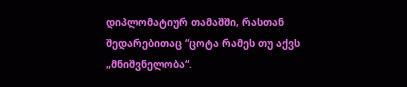დიპლომატიურ თამაშში, რასთან შედარებითაც “ცოტა რამეს თუ აქვს „მნიშვნელობა“.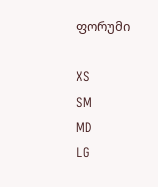ფორუმი

XS
SM
MD
LG